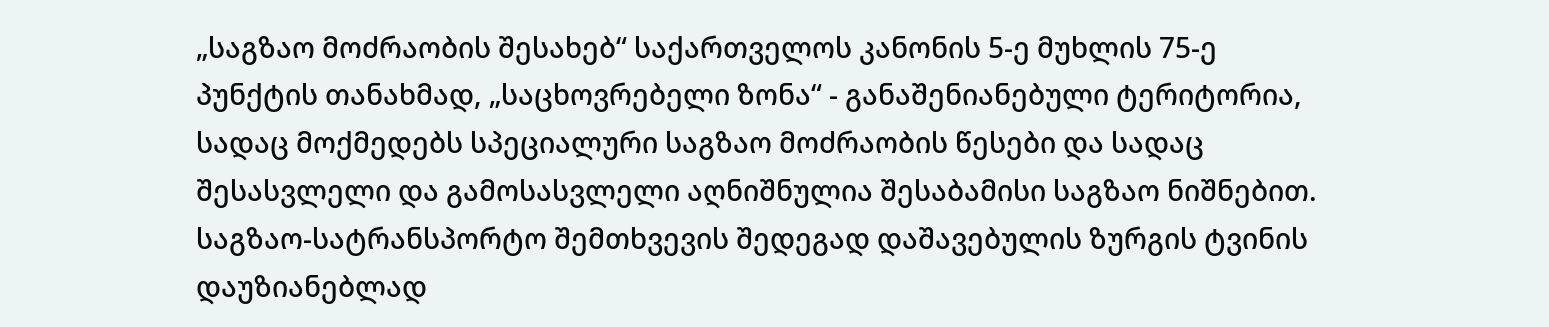„საგზაო მოძრაობის შესახებ“ საქართველოს კანონის 5-ე მუხლის 75-ე პუნქტის თანახმად, „საცხოვრებელი ზონა“ - განაშენიანებული ტერიტორია, სადაც მოქმედებს სპეციალური საგზაო მოძრაობის წესები და სადაც შესასვლელი და გამოსასვლელი აღნიშნულია შესაბამისი საგზაო ნიშნებით.
საგზაო-სატრანსპორტო შემთხვევის შედეგად დაშავებულის ზურგის ტვინის დაუზიანებლად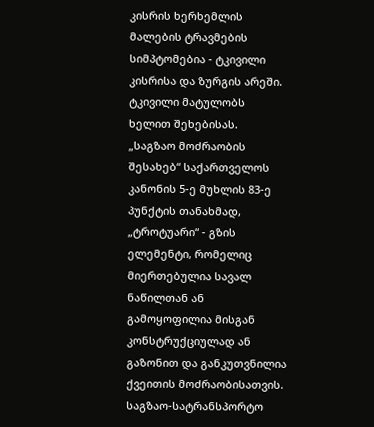კისრის ხერხემლის მალების ტრავმების სიმპტომებია - ტკივილი კისრისა და ზურგის არეში. ტკივილი მატულობს ხელით შეხებისას.
„საგზაო მოძრაობის შესახებ“ საქართველოს კანონის 5-ე მუხლის 83-ე პუნქტის თანახმად, „ტროტუარი“ - გზის ელემენტი, რომელიც მიერთებულია სავალ ნაწილთან ან გამოყოფილია მისგან კონსტრუქციულად ან გაზონით და განკუთვნილია ქვეითის მოძრაობისათვის.
საგზაო-სატრანსპორტო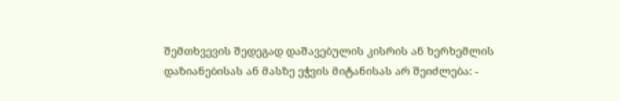შემთხვევის შედეგად დაშავებულის კისრის ან ხერხემლის დაზიანებისას ან მასზე ეჭვის მიტანისას არ შეიძლება: -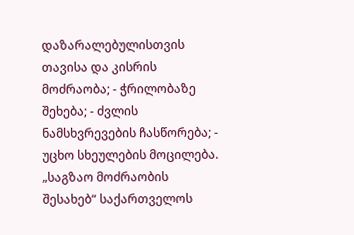დაზარალებულისთვის თავისა და კისრის მოძრაობა; - ჭრილობაზე შეხება; - ძვლის ნამსხვრევების ჩასწორება; - უცხო სხეულების მოცილება.
„საგზაო მოძრაობის შესახებ“ საქართველოს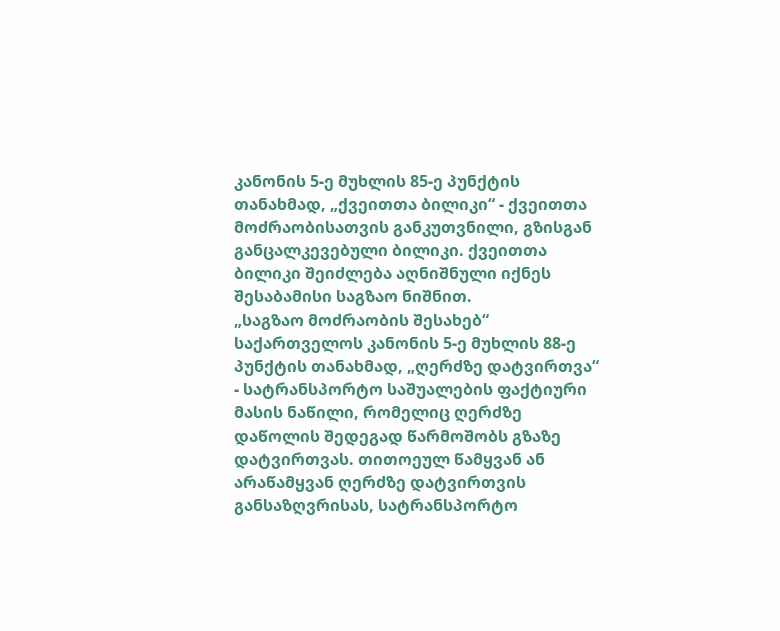კანონის 5-ე მუხლის 85-ე პუნქტის თანახმად, „ქვეითთა ბილიკი“ - ქვეითთა მოძრაობისათვის განკუთვნილი, გზისგან განცალკევებული ბილიკი. ქვეითთა ბილიკი შეიძლება აღნიშნული იქნეს შესაბამისი საგზაო ნიშნით.
„საგზაო მოძრაობის შესახებ“ საქართველოს კანონის 5-ე მუხლის 88-ე პუნქტის თანახმად, „ღერძზე დატვირთვა“ - სატრანსპორტო საშუალების ფაქტიური მასის ნაწილი, რომელიც ღერძზე დაწოლის შედეგად წარმოშობს გზაზე დატვირთვას. თითოეულ წამყვან ან არაწამყვან ღერძზე დატვირთვის განსაზღვრისას, სატრანსპორტო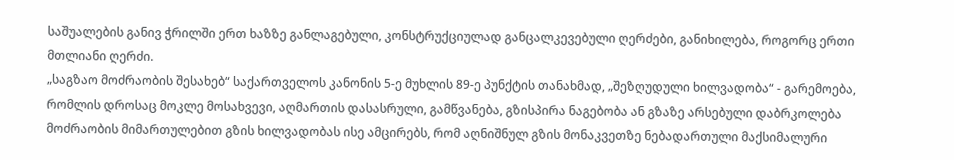საშუალების განივ ჭრილში ერთ ხაზზე განლაგებული, კონსტრუქციულად განცალკევებული ღერძები, განიხილება, როგორც ერთი მთლიანი ღერძი.
„საგზაო მოძრაობის შესახებ“ საქართველოს კანონის 5-ე მუხლის 89-ე პუნქტის თანახმად, „შეზღუდული ხილვადობა“ - გარემოება, რომლის დროსაც მოკლე მოსახვევი, აღმართის დასასრული, გამწვანება, გზისპირა ნაგებობა ან გზაზე არსებული დაბრკოლება მოძრაობის მიმართულებით გზის ხილვადობას ისე ამცირებს, რომ აღნიშნულ გზის მონაკვეთზე ნებადართული მაქსიმალური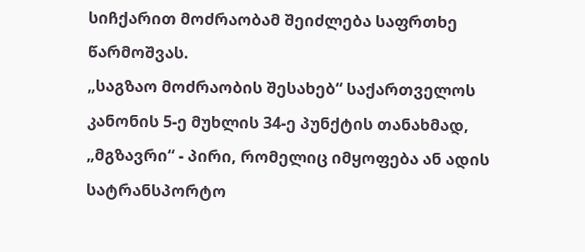სიჩქარით მოძრაობამ შეიძლება საფრთხე წარმოშვას.
„საგზაო მოძრაობის შესახებ“ საქართველოს კანონის 5-ე მუხლის 34-ე პუნქტის თანახმად, „მგზავრი“ - პირი, რომელიც იმყოფება ან ადის სატრანსპორტო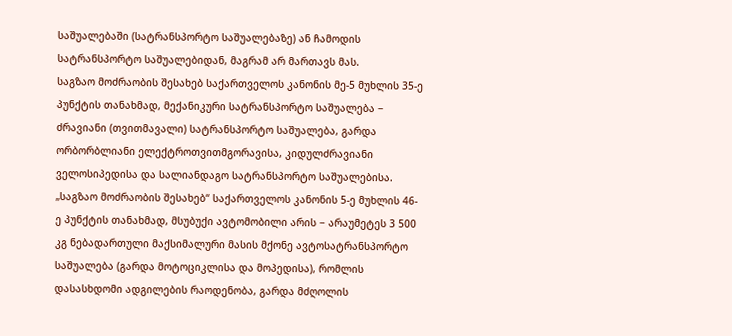საშუალებაში (სატრანსპორტო საშუალებაზე) ან ჩამოდის სატრანსპორტო საშუალებიდან, მაგრამ არ მართავს მას.
საგზაო მოძრაობის შესახებ საქართველოს კანონის მე-5 მუხლის 35-ე პუნქტის თანახმად, მექანიკური სატრანსპორტო საშუალება − ძრავიანი (თვითმავალი) სატრანსპორტო საშუალება, გარდა ორბორბლიანი ელექტროთვითმგორავისა, კიდულძრავიანი ველოსიპედისა და სალიანდაგო სატრანსპორტო საშუალებისა.
„საგზაო მოძრაობის შესახებ“ საქართველოს კანონის 5-ე მუხლის 46-ე პუნქტის თანახმად, მსუბუქი ავტომობილი არის − არაუმეტეს 3 500 კგ ნებადართული მაქსიმალური მასის მქონე ავტოსატრანსპორტო საშუალება (გარდა მოტოციკლისა და მოპედისა), რომლის დასასხდომი ადგილების რაოდენობა, გარდა მძღოლის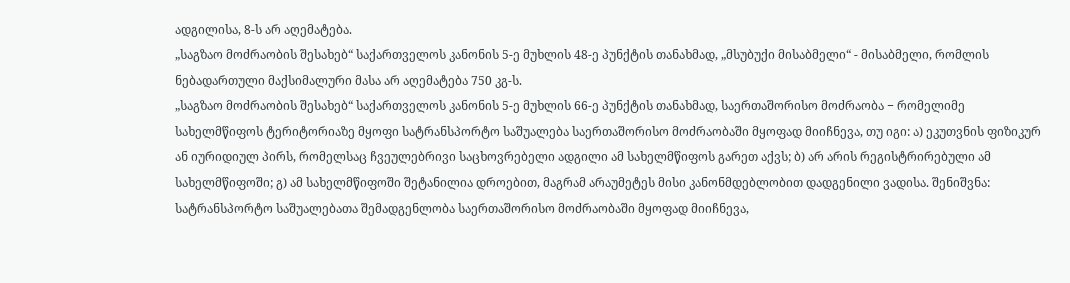ადგილისა, 8-ს არ აღემატება.
„საგზაო მოძრაობის შესახებ“ საქართველოს კანონის 5-ე მუხლის 48-ე პუნქტის თანახმად, „მსუბუქი მისაბმელი“ - მისაბმელი, რომლის ნებადართული მაქსიმალური მასა არ აღემატება 750 კგ-ს.
„საგზაო მოძრაობის შესახებ“ საქართველოს კანონის 5-ე მუხლის 66-ე პუნქტის თანახმად, საერთაშორისო მოძრაობა − რომელიმე სახელმწიფოს ტერიტორიაზე მყოფი სატრანსპორტო საშუალება საერთაშორისო მოძრაობაში მყოფად მიიჩნევა, თუ იგი: ა) ეკუთვნის ფიზიკურ ან იურიდიულ პირს, რომელსაც ჩვეულებრივი საცხოვრებელი ადგილი ამ სახელმწიფოს გარეთ აქვს; ბ) არ არის რეგისტრირებული ამ სახელმწიფოში; გ) ამ სახელმწიფოში შეტანილია დროებით, მაგრამ არაუმეტეს მისი კანონმდებლობით დადგენილი ვადისა. შენიშვნა: სატრანსპორტო საშუალებათა შემადგენლობა საერთაშორისო მოძრაობაში მყოფად მიიჩნევა,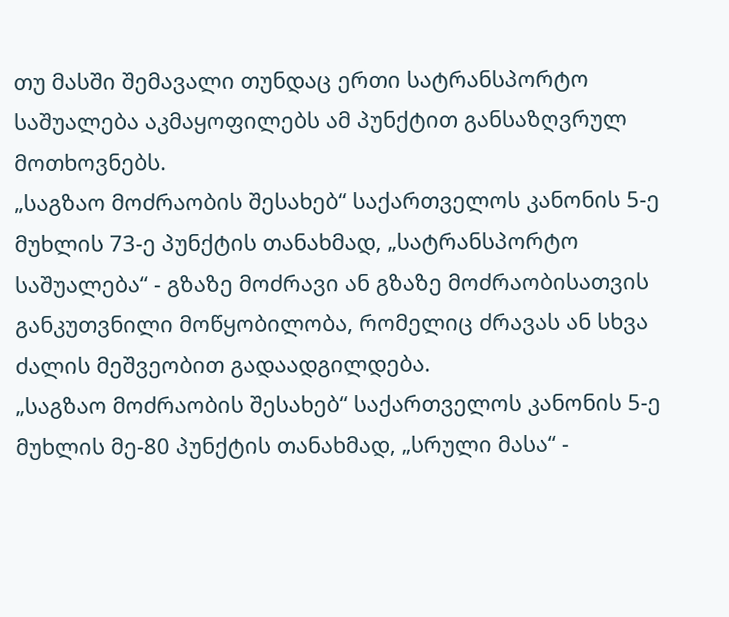თუ მასში შემავალი თუნდაც ერთი სატრანსპორტო საშუალება აკმაყოფილებს ამ პუნქტით განსაზღვრულ მოთხოვნებს.
„საგზაო მოძრაობის შესახებ“ საქართველოს კანონის 5-ე მუხლის 73-ე პუნქტის თანახმად, „სატრანსპორტო საშუალება“ - გზაზე მოძრავი ან გზაზე მოძრაობისათვის განკუთვნილი მოწყობილობა, რომელიც ძრავას ან სხვა ძალის მეშვეობით გადაადგილდება.
„საგზაო მოძრაობის შესახებ“ საქართველოს კანონის 5-ე მუხლის მე-80 პუნქტის თანახმად, „სრული მასა“ -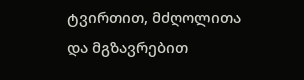ტვირთით, მძღოლითა და მგზავრებით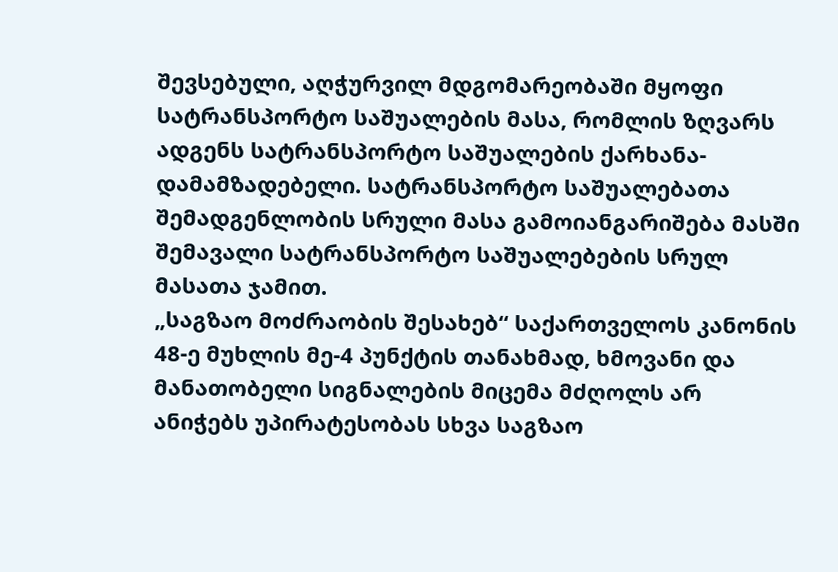შევსებული, აღჭურვილ მდგომარეობაში მყოფი სატრანსპორტო საშუალების მასა, რომლის ზღვარს ადგენს სატრანსპორტო საშუალების ქარხანა-დამამზადებელი. სატრანსპორტო საშუალებათა შემადგენლობის სრული მასა გამოიანგარიშება მასში შემავალი სატრანსპორტო საშუალებების სრულ მასათა ჯამით.
„საგზაო მოძრაობის შესახებ“ საქართველოს კანონის 48-ე მუხლის მე-4 პუნქტის თანახმად, ხმოვანი და მანათობელი სიგნალების მიცემა მძღოლს არ ანიჭებს უპირატესობას სხვა საგზაო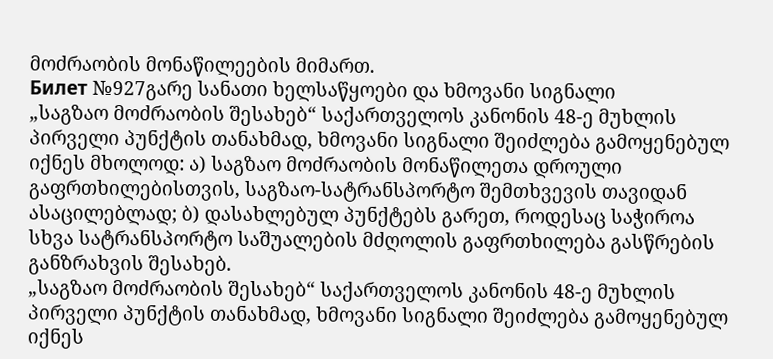მოძრაობის მონაწილეების მიმართ.
Билет №927გარე სანათი ხელსაწყოები და ხმოვანი სიგნალი
„საგზაო მოძრაობის შესახებ“ საქართველოს კანონის 48-ე მუხლის პირველი პუნქტის თანახმად, ხმოვანი სიგნალი შეიძლება გამოყენებულ იქნეს მხოლოდ: ა) საგზაო მოძრაობის მონაწილეთა დროული გაფრთხილებისთვის, საგზაო-სატრანსპორტო შემთხვევის თავიდან ასაცილებლად; ბ) დასახლებულ პუნქტებს გარეთ, როდესაც საჭიროა სხვა სატრანსპორტო საშუალების მძღოლის გაფრთხილება გასწრების განზრახვის შესახებ.
„საგზაო მოძრაობის შესახებ“ საქართველოს კანონის 48-ე მუხლის პირველი პუნქტის თანახმად, ხმოვანი სიგნალი შეიძლება გამოყენებულ იქნეს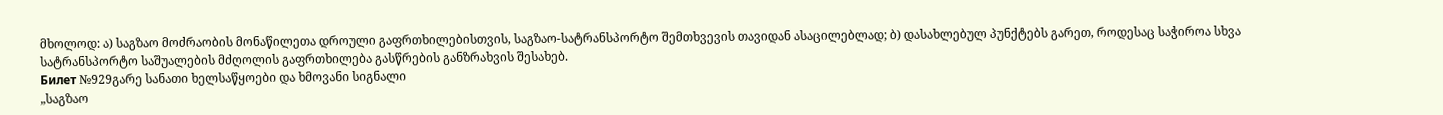მხოლოდ: ა) საგზაო მოძრაობის მონაწილეთა დროული გაფრთხილებისთვის, საგზაო-სატრანსპორტო შემთხვევის თავიდან ასაცილებლად; ბ) დასახლებულ პუნქტებს გარეთ, როდესაც საჭიროა სხვა სატრანსპორტო საშუალების მძღოლის გაფრთხილება გასწრების განზრახვის შესახებ.
Билет №929გარე სანათი ხელსაწყოები და ხმოვანი სიგნალი
„საგზაო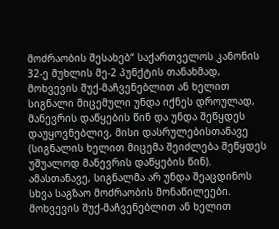მოძრაობის შესახებ“ საქართველოს კანონის 32-ე მუხლის მე-2 პუნქტის თანახმად, მოხვევის შუქ-მაჩვენებლით ან ხელით სიგნალი მიცემული უნდა იქნეს დროულად, მანევრის დაწყების წინ და უნდა შეწყდეს დაუყოვნებლივ, მისი დასრულებისთანავე (სიგნალის ხელით მიცემა შეიძლება შეწყდეს უშუალოდ მანევრის დაწყების წინ). ამასთანავე, სიგნალმა არ უნდა შეაცდინოს სხვა საგზაო მოძრაობის მონაწილეები. მოხვევის შუქ-მაჩვენებლით ან ხელით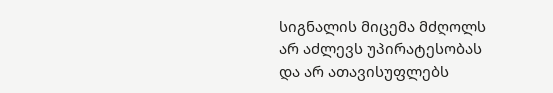სიგნალის მიცემა მძღოლს არ აძლევს უპირატესობას და არ ათავისუფლებს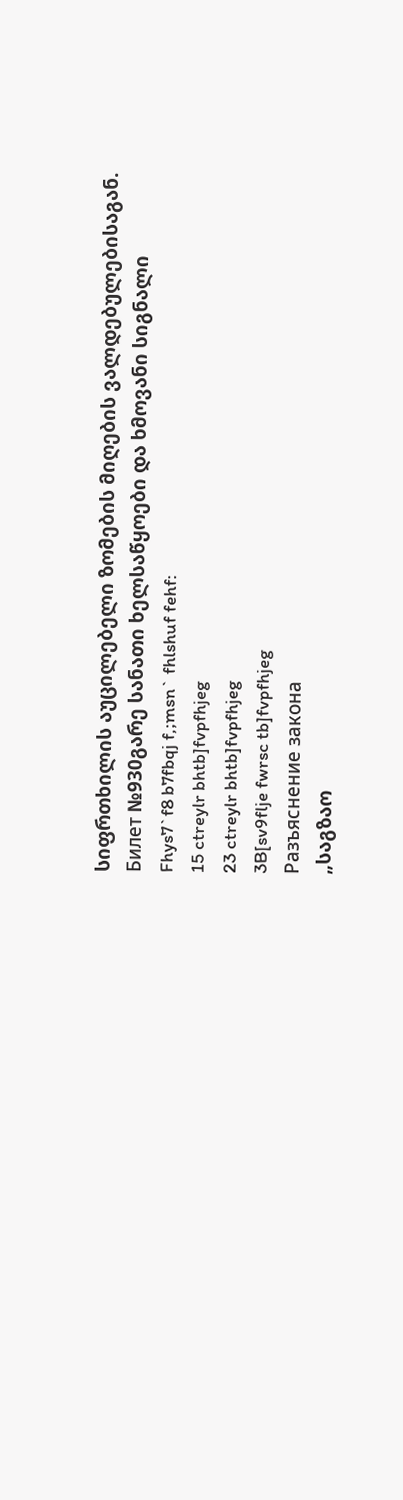სიფრთხილის აუცილებელი ზომების მიღების ვალდებულებისაგან.
Билет №930გარე სანათი ხელსაწყოები და ხმოვანი სიგნალი
Fhys7`f8 b7fbqj f,;msn` fhlshuf fehf:
15 ctreylr bhtb]fvpfhjeg
23 ctreylr bhtb]fvpfhjeg
3B[sv9flje fwrsc tb]fvpfhjeg
Разъяснение закона
„საგზაო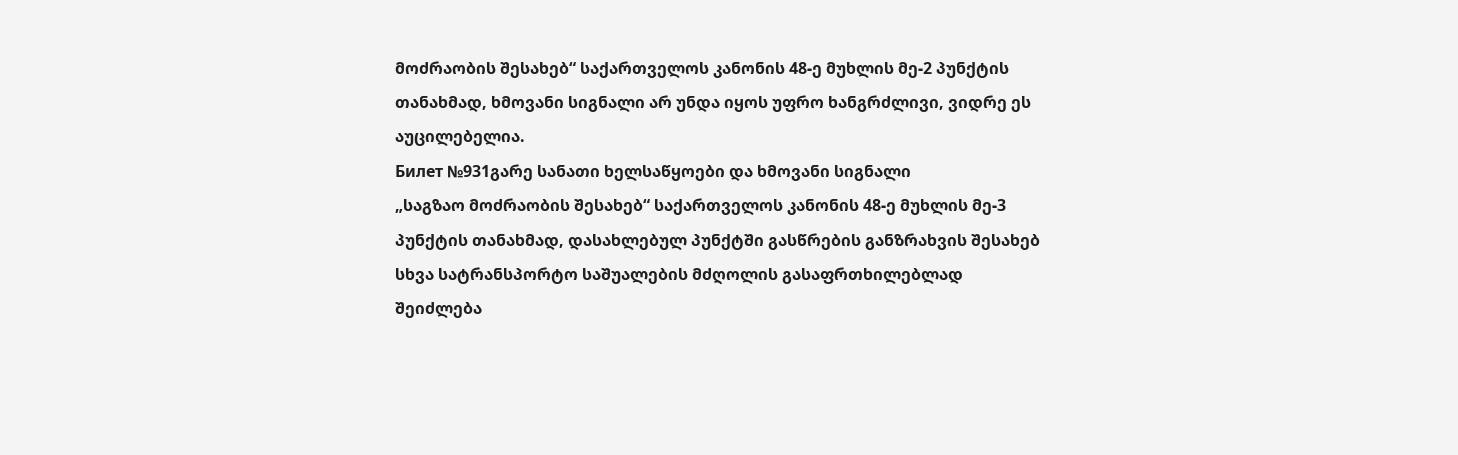მოძრაობის შესახებ“ საქართველოს კანონის 48-ე მუხლის მე-2 პუნქტის თანახმად, ხმოვანი სიგნალი არ უნდა იყოს უფრო ხანგრძლივი, ვიდრე ეს აუცილებელია.
Билет №931გარე სანათი ხელსაწყოები და ხმოვანი სიგნალი
„საგზაო მოძრაობის შესახებ“ საქართველოს კანონის 48-ე მუხლის მე-3 პუნქტის თანახმად, დასახლებულ პუნქტში გასწრების განზრახვის შესახებ სხვა სატრანსპორტო საშუალების მძღოლის გასაფრთხილებლად შეიძლება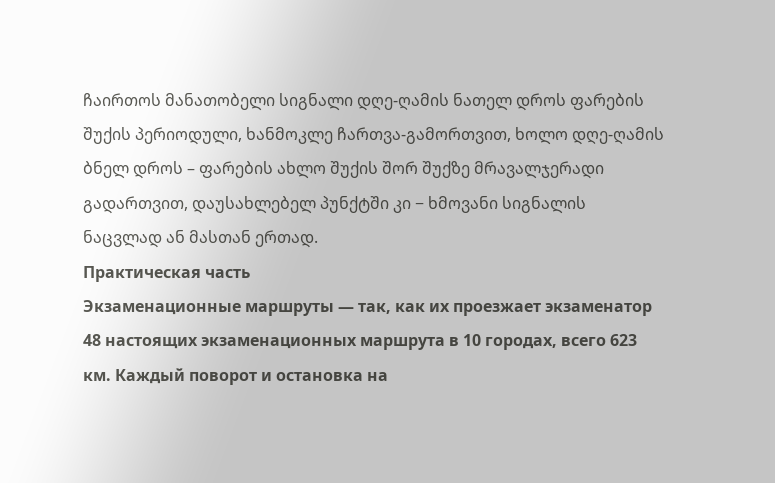ჩაირთოს მანათობელი სიგნალი დღე-ღამის ნათელ დროს ფარების შუქის პერიოდული, ხანმოკლე ჩართვა-გამორთვით, ხოლო დღე-ღამის ბნელ დროს – ფარების ახლო შუქის შორ შუქზე მრავალჯერადი გადართვით, დაუსახლებელ პუნქტში კი − ხმოვანი სიგნალის ნაცვლად ან მასთან ერთად.
Практическая часть
Экзаменационные маршруты — так, как их проезжает экзаменатор
48 настоящих экзаменационных маршрута в 10 городах, всего 623 км. Каждый поворот и остановка на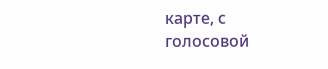карте, с голосовой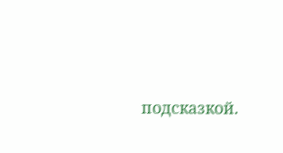подсказкой.